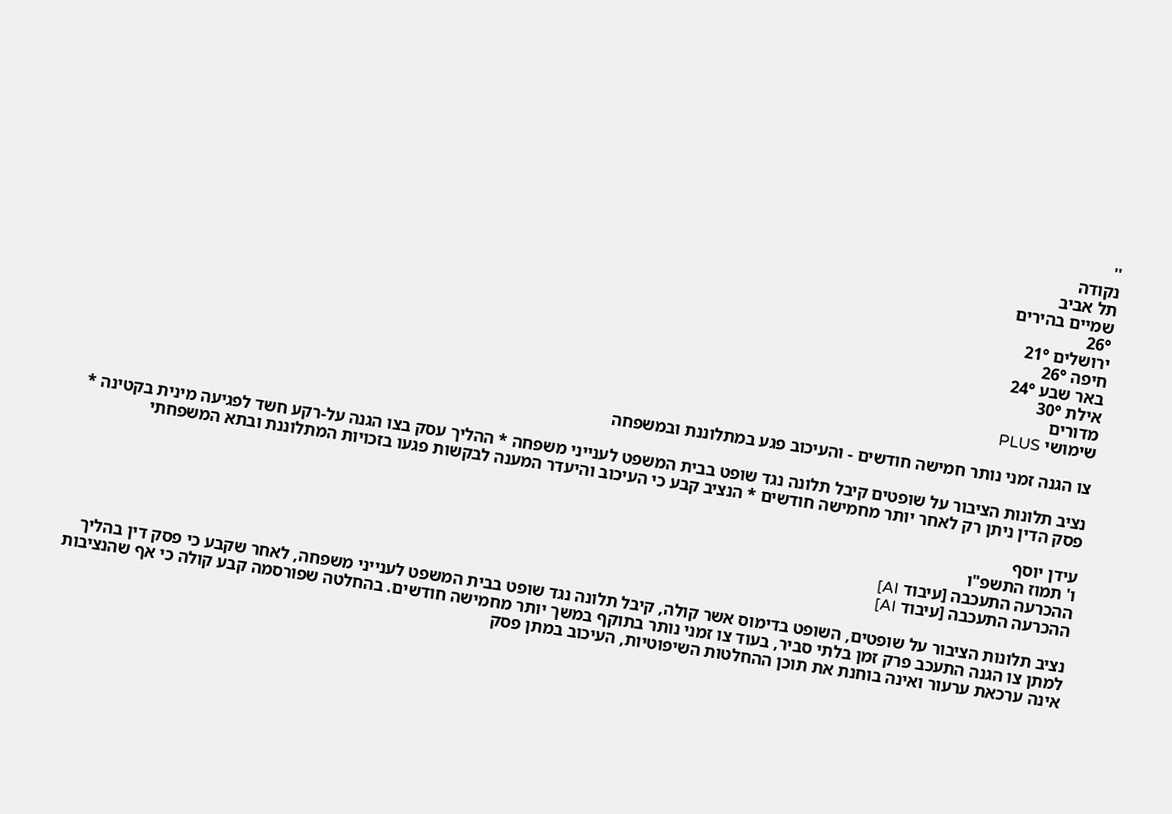''
נקודה
תל אביב
שמיים בהירים
26°
ירושלים 21°
חיפה 26°
באר שבע 24°
אילת 30°
מדורים
שימושי PLUS

צו הגנה זמני נותר חמישה חודשים - והעיכוב פגע במתלוננת ובמשפחה

נציב תלונות הציבור על שופטים קיבל תלונה נגד שופט בבית המשפט לענייני משפחה * ההליך עסק בצו הגנה על-רקע חשד לפגיעה מינית בקטינה * פסק הדין ניתן רק לאחר יותר מחמישה חודשים * הנציב קבע כי העיכוב והיעדר המענה לבקשות פגעו בזכויות המתלוננת ובתא המשפחתי

עידן יוסף
ו' תמוז התשפ"ו
ההכרעה התעכבה [עיבוד AI]
ההכרעה התעכבה [עיבוד AI]

נציב תלונות הציבור על שופטים, השופט בדימוס אשר קולה, קיבל תלונה נגד שופט בבית המשפט לענייני משפחה, לאחר שקבע כי פסק דין בהליך למתן צו הגנה התעכב פרק זמן בלתי סביר, בעוד צו זמני נותר בתוקף במשך יותר מחמישה חודשים. בהחלטה שפורסמה קבע קולה כי אף שהנציבות אינה ערכאת ערעור ואינה בוחנת את תוכן ההחלטות השיפוטיות, העיכוב במתן פסק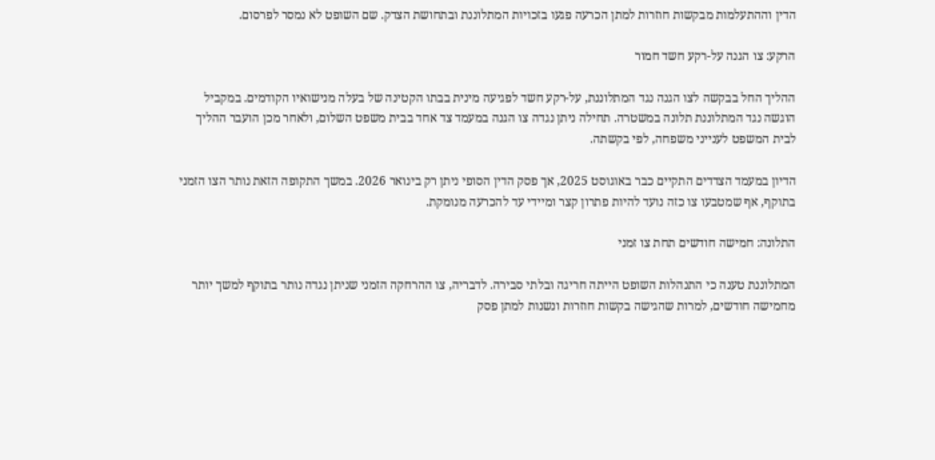הדין וההתעלמות מבקשות חוזרות למתן הכרעה פגעו בזכויות המתלוננת ובתחושת הצדק. שם השופט לא נמסר לפרסום.

הרקע: צו הגנה על-רקע חשד חמור

ההליך החל בבקשה לצו הגנה נגד המתלוננת, על-רקע חשד לפגיעה מינית בבתו הקטינה של בעלה מנישואיו הקודמים. במקביל הוגשה נגד המתלוננת תלונה במשטרה. תחילה ניתן נגדה צו הגנה במעמד צד אחד בבית משפט השלום, ולאחר מכן הועבר ההליך לבית המשפט לענייני משפחה, לפי בקשתה.

הדיון במעמד הצדדים התקיים כבר באוגוסט 2025, אך פסק הדין הסופי ניתן רק בינואר 2026. במשך התקופה הזאת נותר הצו הזמני בתוקף, אף שמטבעו צו כזה נועד להיות פתרון קצר ומיידי עד להכרעה מנומקת.

התלונה: חמישה חודשים תחת צו זמני

המתלוננת טענה כי התנהלות השופט הייתה חריגה ובלתי סבירה. לדבריה, צו ההרחקה הזמני שניתן נגדה נותר בתוקף למשך יותר מחמישה חודשים, למרות שהגישה בקשות חוזרות ונשנות למתן פסק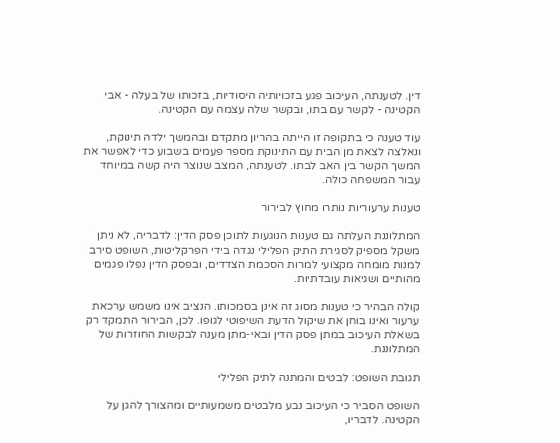דין. לטענתה, העיכוב פגע בזכויותיה היסודיות, בזכותו של בעלה - אבי הקטינה - לקשר עם בתו, ובקשר שלה עצמה עם הקטינה.

עוד טענה כי בתקופה זו הייתה בהריון מתקדם ובהמשך ילדה תינוקת, ונאלצה לצאת מן הבית עם התינוקת מספר פעמים בשבוע כדי לאפשר את המשך הקשר בין האב לבתו. לטענתה, המצב שנוצר היה קשה במיוחד עבור המשפחה כולה.

טענות ערעוריות נותרו מחוץ לבירור

המתלוננת העלתה גם טענות הנוגעות לתוכן פסק הדין: לדבריה, לא ניתן משקל מספיק לסגירת התיק הפלילי נגדה בידי הפרקליטות, השופט סירב למנות מומחה מקצועי למרות הסכמת הצדדים, ובפסק הדין נפלו פגמים מהותיים ושגיאות עובדתיות.

קולה הבהיר כי טענות מסוג זה אינן בסמכותו. הנציב אינו משמש ערכאת ערעור ואינו בוחן את שיקול הדעת השיפוטי לגופו. לכן, הבירור התמקד רק בשאלת העיכוב במתן פסק הדין ובאי-מתן מענה לבקשות החוזרות של המתלוננת.

תגובת השופט: לבטים והמתנה לתיק הפלילי

השופט הסביר כי העיכוב נבע מלבטים משמעותיים ומהצורך להגן על הקטינה. לדבריו,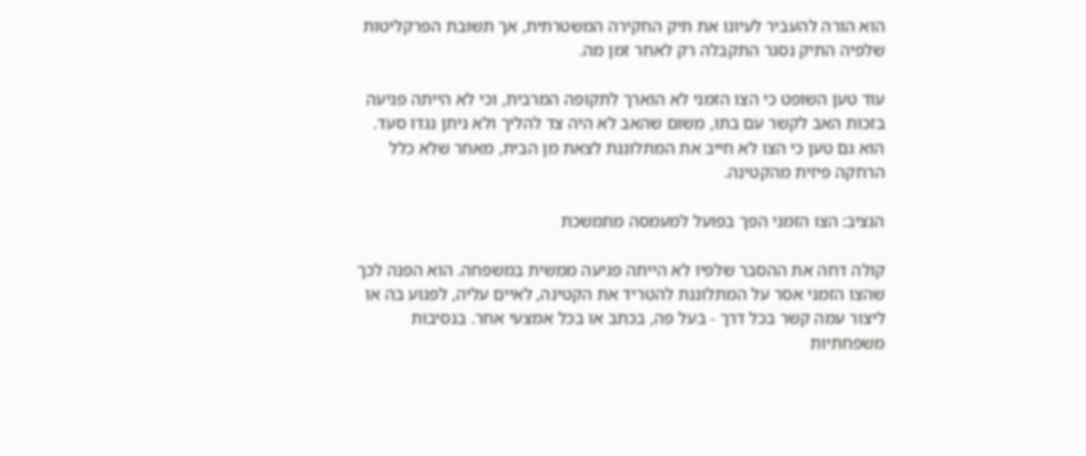הוא הורה להעביר לעיונו את תיק החקירה המשטרתית, אך תשובת הפרקליטות שלפיה התיק נסגר התקבלה רק לאחר זמן מה.

עוד טען השופט כי הצו הזמני לא הוארך לתקופה המרבית, וכי לא הייתה פגיעה בזכות האב לקשר עם בתו, משום שהאב לא היה צד להליך ולא ניתן נגדו סעד. הוא גם טען כי הצו לא חייב את המתלוננת לצאת מן הבית, מאחר שלא כלל הרחקה פיזית מהקטינה.

הנציב: הצו הזמני הפך בפועל למעמסה מתמשכת

קולה דחה את ההסבר שלפיו לא הייתה פגיעה ממשית במשפחה. הוא הפנה לכך שהצו הזמני אסר על המתלוננת להטריד את הקטינה, לאיים עליה, לפגוע בה או ליצור עמה קשר בכל דרך - בעל פה, בכתב או בכל אמצעי אחר. בנסיבות משפחתיות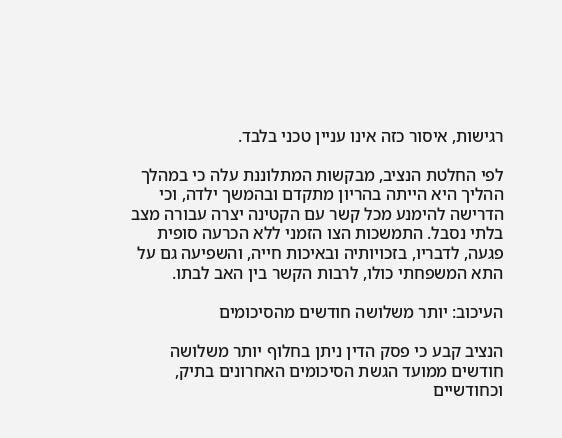רגישות, איסור כזה אינו עניין טכני בלבד.

לפי החלטת הנציב, מבקשות המתלוננת עלה כי במהלך ההליך היא הייתה בהריון מתקדם ובהמשך ילדה, וכי הדרישה להימנע מכל קשר עם הקטינה יצרה עבורה מצב בלתי נסבל. התמשכות הצו הזמני ללא הכרעה סופית פגעה, לדבריו, בזכויותיה ובאיכות חייה, והשפיעה גם על התא המשפחתי כולו, לרבות הקשר בין האב לבתו.

העיכוב: יותר משלושה חודשים מהסיכומים

הנציב קבע כי פסק הדין ניתן בחלוף יותר משלושה חודשים ממועד הגשת הסיכומים האחרונים בתיק, וכחודשיים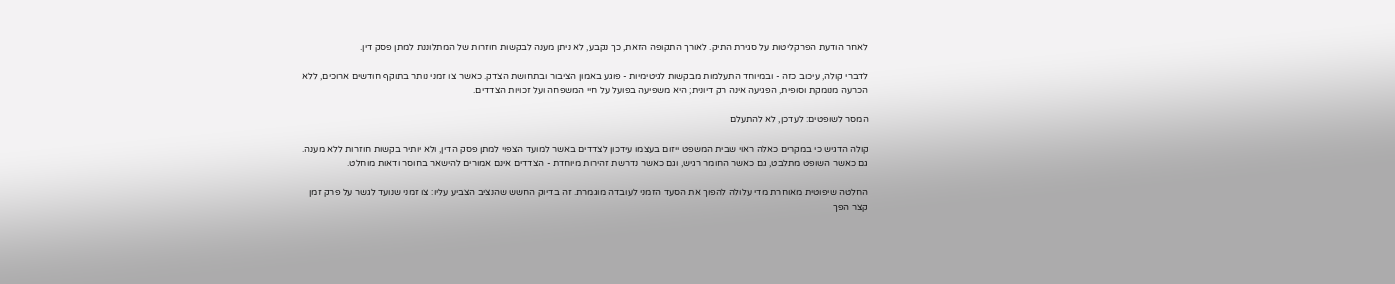לאחר הודעת הפרקליטות על סגירת התיק. לאורך התקופה הזאת, כך נקבע, לא ניתן מענה לבקשות חוזרות של המתלוננת למתן פסק דין.

לדברי קולה, עיכוב כזה - ובמיוחד התעלמות מבקשות לגיטימיות - פוגע באמון הציבור ובתחושת הצדק. כאשר צו זמני נותר בתוקף חודשים ארוכים, ללא הכרעה מנומקת וסופית, הפגיעה אינה רק דיונית; היא משפיעה בפועל על חיי המשפחה ועל זכויות הצדדים.

המסר לשופטים: לעדכן, לא להתעלם

קולה הדגיש כי במקרים כאלה ראוי שבית המשפט ייזום בעצמו עידכון לצדדים באשר למועד הצפוי למתן פסק הדין, ולא יותיר בקשות חוזרות ללא מענה. גם כאשר השופט מתלבט, גם כאשר החומר רגיש, וגם כאשר נדרשת זהירות מיוחדת - הצדדים אינם אמורים להישאר בחוסר ודאות מוחלט.

החלטה שיפוטית מאוחרת מדי עלולה להפוך את הסעד הזמני לעובדה מוגמרת. זה בדיוק החשש שהנציב הצביע עליו: צו זמני שנועד לגשר על פרק זמן קצר הפך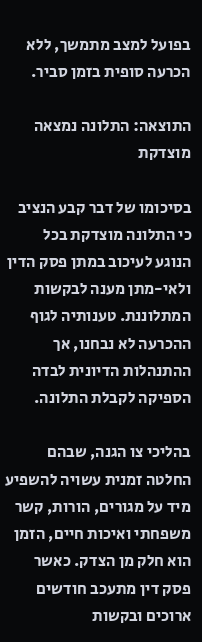בפועל למצב מתמשך, ללא הכרעה סופית בזמן סביר.

התוצאה: התלונה נמצאה מוצדקת

בסיכומו של דבר קבע הנציב כי התלונה מוצדקת בכל הנוגע לעיכוב במתן פסק הדין ולאי-מתן מענה לבקשות המתלוננת. טענותיה לגוף ההכרעה לא נבחנו, אך ההתנהלות הדיונית לבדה הספיקה לקבלת התלונה.

בהליכי צו הגנה, שבהם החלטה זמנית עשויה להשפיע מיד על מגורים, הורות, קשר משפחתי ואיכות חיים, הזמן הוא חלק מן הצדק. כאשר פסק דין מתעכב חודשים ארוכים ובקשות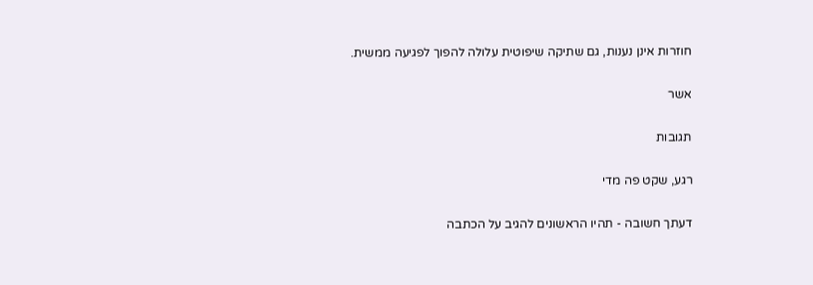חוזרות אינן נענות, גם שתיקה שיפוטית עלולה להפוך לפגיעה ממשית.

אשר

תגובות

רגע, שקט פה מדי

דעתך חשובה - תהיו הראשונים להגיב על הכתבה